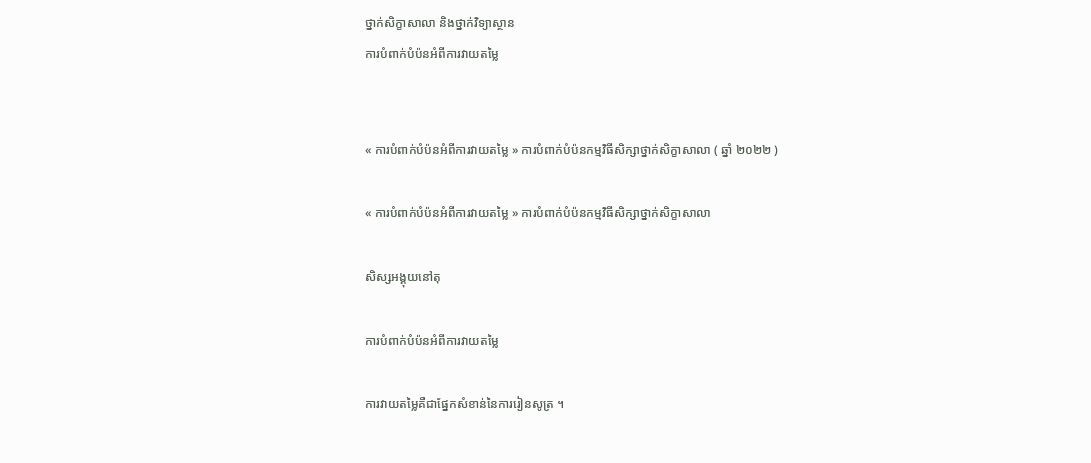ថ្នាក់សិក្ខាសាលា និងថ្នាក់វិទ្យាស្ថាន
ការបំពាក់បំប៉នអំពីការវាយតម្លៃ


« ការបំពាក់បំប៉នអំពីការវាយតម្លៃ » ការបំពាក់បំប៉នកម្មវិធីសិក្សាថ្នាក់សិក្ខាសាលា ( ឆ្នាំ ២០២២ )

« ការបំពាក់បំប៉នអំពីការវាយតម្លៃ » ការបំពាក់បំប៉នកម្មវិធីសិក្សាថ្នាក់សិក្ខាសាលា

សិស្សអង្គុយនៅតុ

ការបំពាក់បំប៉នអំពីការវាយតម្លៃ

ការវាយតម្លៃគឺជាផ្នែកសំខាន់នៃការរៀនសូត្រ ។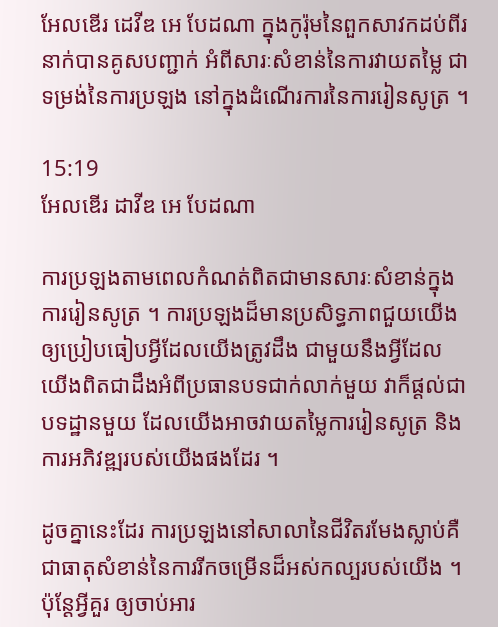អែលឌើរ ដេវីឌ អេ បែដណា ក្នុងកូរ៉ុមនៃពួកសាវកដប់ពីរនាក់បានគូសបញ្ជាក់ អំពីសារៈសំខាន់នៃការវាយតម្លៃ ជាទម្រង់នៃការប្រឡង នៅក្នុងដំណើរការនៃការរៀនសូត្រ ។

15:19
អែលឌើរ ដាវីឌ អេ បែដណា

ការប្រឡងតាមពេលកំណត់ពិតជាមានសារៈសំខាន់ក្នុងការរៀនសូត្រ ។ ការប្រឡងដ៏មានប្រសិទ្ធភាពជួយយើងឲ្យប្រៀបធៀបអ្វីដែលយើងត្រូវដឹង ជាមួយនឹងអ្វីដែលយើងពិតជាដឹងអំពីប្រធានបទជាក់លាក់មួយ វាក៏ផ្ដល់ជាបទដ្ឋានមួយ ដែលយើងអាចវាយតម្លៃការរៀនសូត្រ និងការអភិវឌ្ឍរបស់យើងផងដែរ ។

ដូចគ្នានេះដែរ ការប្រឡងនៅសាលានៃជីវិតរមែងស្លាប់គឺជាធាតុសំខាន់នៃការរីកចម្រើនដ៏អស់កល្បរបស់យើង ។ ប៉ុន្ដែអ្វីគួរ ឲ្យចាប់អារ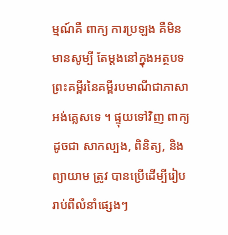ម្មណ៍គឺ ពាក្យ ការប្រឡង គឺមិនមានសូម្បី តែម្ដងនៅក្នុងអត្ថបទព្រះគម្ពីរនៃគម្ពីរបមាណីជាភាសាអង់គ្លេសទេ ។ ផ្ទុយទៅវិញ ពាក្យដូចជា សាកល្បង, ពិនិត្យ, និង ព្យាយាម ត្រូវ បានប្រើដើម្បីរៀបរាប់ពីលំនាំផ្សេងៗ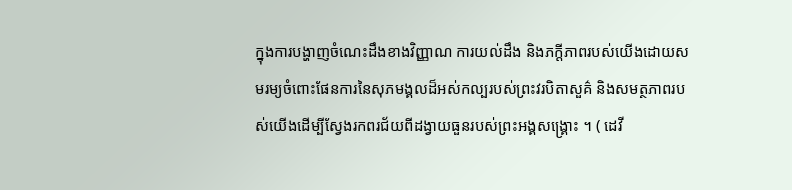ក្នុងការបង្ហាញចំណេះដឹងខាងវិញ្ញាណ ការយល់ដឹង និងភក្ដីភាពរបស់យើងដោយសមរម្យចំពោះផែនការនៃសុភមង្គលដ៏អស់កល្បរបស់ព្រះវរបិតាសួគ៌ និងសមត្ថភាពរបស់យើងដើម្បីស្វែងរកពរជ័យពីដង្វាយធួនរបស់ព្រះអង្គសង្គ្រោះ ។ ( ដេវី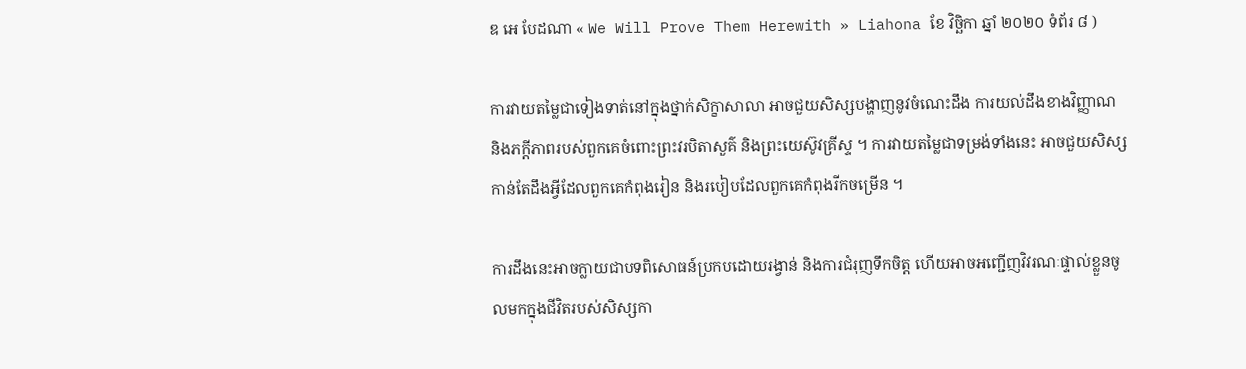ឌ អេ បែដណា « We Will Prove Them Herewith » Liahona ខែ វិច្ឆិកា ឆ្នាំ ២០២០ ទំព័រ ៨ )

ការវាយតម្លៃជាទៀងទាត់នៅក្នុងថ្នាក់សិក្ខាសាលា អាចជួយសិស្សបង្ហាញនូវចំណេះដឹង ការយល់ដឹងខាងវិញ្ញាណ និងភក្តីភាពរបស់ពួកគេចំពោះព្រះវរបិតាសួគ៌ និងព្រះយេស៊ូវគ្រីស្ទ ។ ការវាយតម្លៃជាទម្រង់ទាំងនេះ អាចជួយសិស្សកាន់តែដឹងអ្វីដែលពួកគេកំពុងរៀន និងរបៀបដែលពួកគេកំពុងរីកចម្រើន ។

ការដឹងនេះអាចក្លាយជាបទពិសោធន៍ប្រកបដោយរង្វាន់ និងការជំរុញទឹកចិត្ត ហើយអាចអញ្ជើញវិវរណៈផ្ទាល់ខ្លួនចូលមកក្នុងជីវិតរបស់សិស្សកា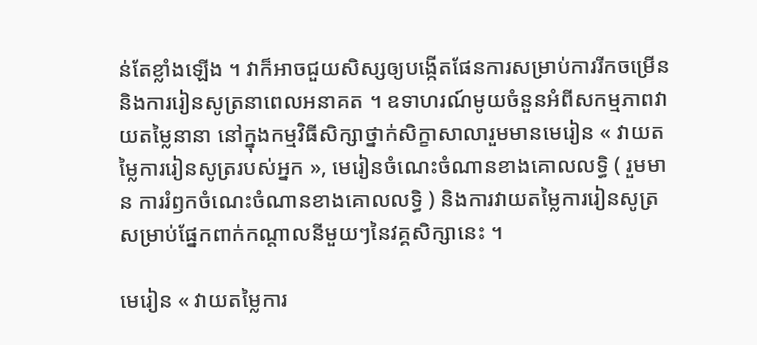ន់តែខ្លាំងឡើង ។ វាក៏អាចជួយសិស្សឲ្យបង្កើតផែនការសម្រាប់ការរីកចម្រើន និងការរៀនសូត្រនាពេលអនាគត ។ ឧទាហរណ៍មូយចំនួនអំពីសកម្មភាពវាយតម្លៃនានា នៅក្នុងកម្មវិធីសិក្សាថ្នាក់សិក្ខាសាលារួមមានមេរៀន « វាយតម្លៃការរៀនសូត្ររបស់អ្នក », មេរៀនចំណេះចំណានខាងគោលលទ្ធិ ( រួមមាន ការរំឭកចំណេះចំណានខាងគោលលទ្ធិ ) និងការវាយតម្លៃការរៀនសូត្រសម្រាប់ផ្នែកពាក់កណ្តាលនីមួយៗនៃវគ្គសិក្សានេះ ។

មេរៀន « វាយតម្លៃការ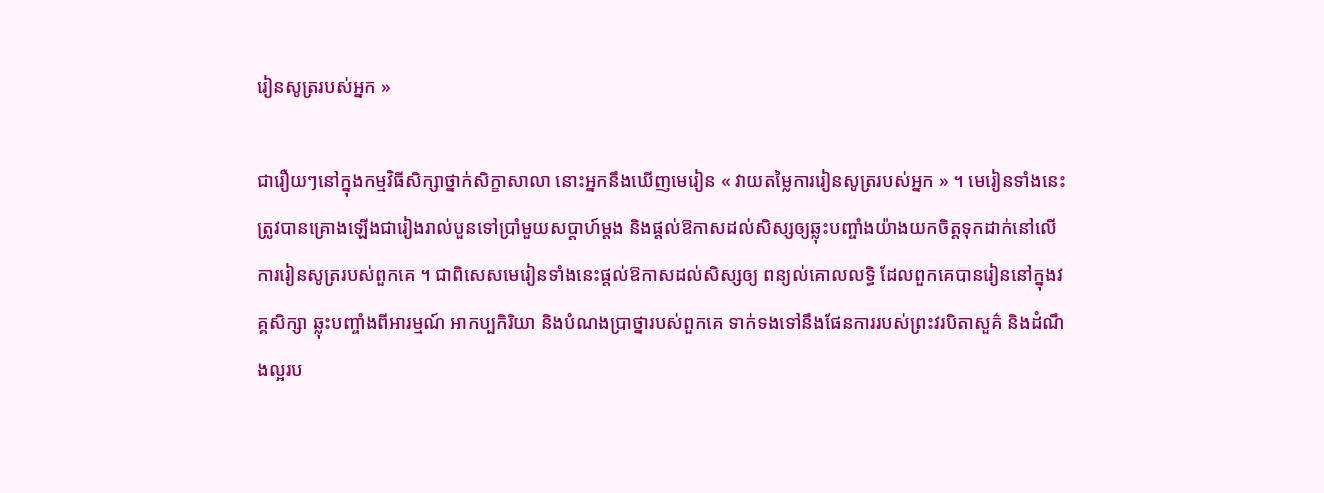រៀនសូត្ររបស់អ្នក »

ជារឿយៗនៅក្នុងកម្មវិធីសិក្សាថ្នាក់សិក្ខាសាលា នោះអ្នកនឹងឃើញមេរៀន « វាយតម្លៃការរៀនសូត្ររបស់អ្នក » ។ មេរៀនទាំងនេះត្រូវបានគ្រោងឡើងជារៀងរាល់បួនទៅប្រាំមួយសប្តាហ៍ម្តង និងផ្តល់ឱកាសដល់សិស្សឲ្យឆ្លុះបញ្ចាំងយ៉ាងយកចិត្តទុកដាក់នៅលើការរៀនសូត្ររបស់ពួកគេ ។ ជាពិសេសមេរៀនទាំងនេះផ្តល់ឱកាសដល់សិស្សឲ្យ ពន្យល់គោលលទ្ធិ ដែលពួកគេបានរៀននៅក្នុងវគ្គសិក្សា ឆ្លុះបញ្ចាំងពីអារម្មណ៍ អាកប្បកិរិយា និងបំណងប្រាថ្នារបស់ពួកគេ ទាក់ទងទៅនឹងផែនការរបស់ព្រះវរបិតាសួគ៌ និងដំណឹងល្អរប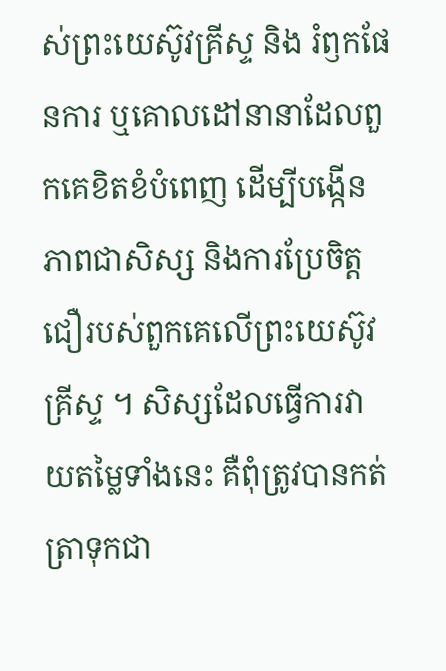ស់ព្រះយេស៊ូវគ្រីស្ទ និង រំឭកផែនការ ឬគោលដៅនានាដែលពួកគេខិតខំបំពេញ ដើម្បីបង្កើនភាពជាសិស្ស និងការប្រែចិត្តជឿរបស់ពួកគេលើព្រះយេស៊ូវគ្រីស្ទ ។ សិស្សដែលធ្វើការវាយតម្លៃទាំងនេះ គឺពុំត្រូវបានកត់ត្រាទុកជា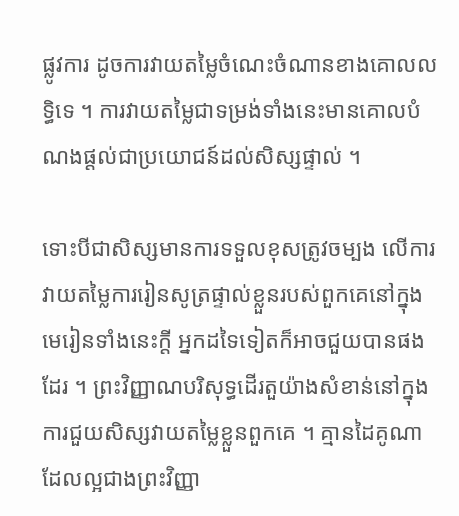ផ្លូវការ ដូចការវាយតម្លៃចំណេះចំណានខាងគោលលទ្ធិទេ ។ ការវាយតម្លៃជាទម្រង់ទាំងនេះមានគោលបំណងផ្តល់ជាប្រយោជន៍ដល់សិស្សផ្ទាល់ ។

ទោះបីជាសិស្សមានការទទួលខុសត្រូវចម្បង លើការវាយតម្លៃការរៀនសូត្រផ្ទាល់ខ្លួនរបស់ពួកគេនៅក្នុងមេរៀនទាំងនេះក្តី អ្នកដទៃទៀតក៏អាចជួយបានផងដែរ ។ ព្រះវិញ្ញាណបរិសុទ្ធដើរតួយ៉ាងសំខាន់នៅក្នុងការជួយសិស្សវាយតម្លៃខ្លួនពួកគេ ។ គ្មានដៃគូណាដែលល្អជាងព្រះវិញ្ញា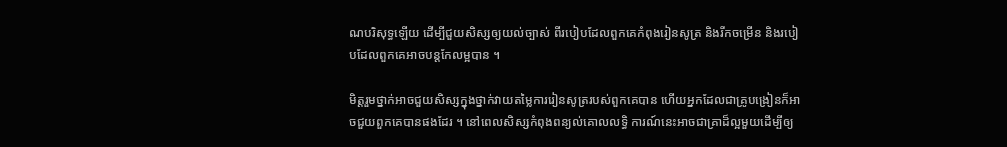ណបរិសុទ្ធឡើយ ដើម្បីជួយសិស្សឲ្យយល់ច្បាស់ ពីរបៀបដែលពួកគេកំពុងរៀនសូត្រ និងរីកចម្រើន និងរបៀបដែលពួកគេអាចបន្តកែលម្អបាន ។

មិត្តរួមថ្នាក់អាចជួយសិស្សក្នុងថ្នាក់វាយតម្លៃការរៀនសូត្ររបស់ពួកគេបាន ហើយអ្នកដែលជាគ្រូបង្រៀនក៏អាចជួយពួកគេបានផងដែរ ។ នៅពេលសិស្សកំពុងពន្យល់គោលលទ្ធិ ការណ៍នេះអាចជាគ្រាដ៏ល្អមួយដើម្បីឲ្យ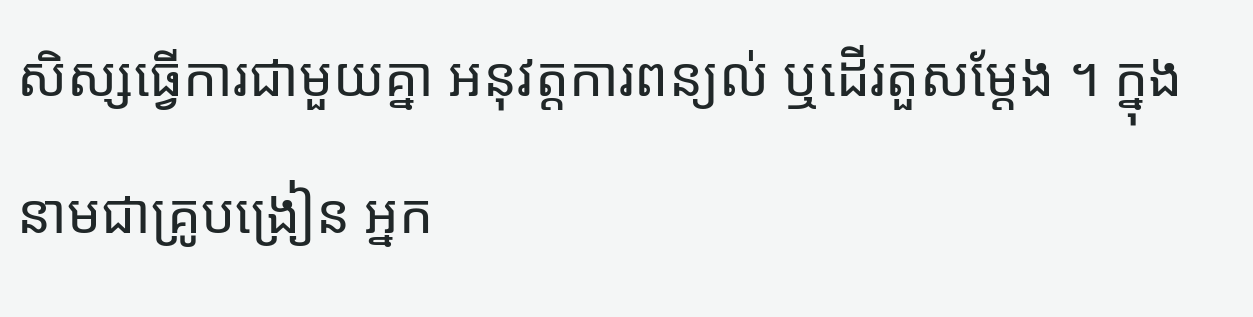សិស្សធ្វើការជាមួយគ្នា អនុវត្តការពន្យល់ ឬដើរតួសម្តែង ។ ក្នុងនាមជាគ្រូបង្រៀន អ្នក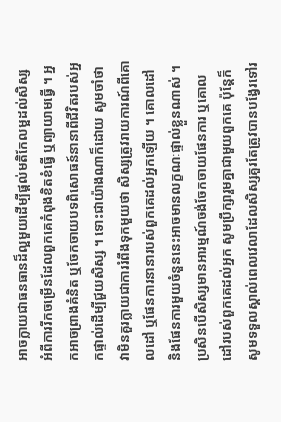អាចក្លាយជាធនធានដ៏ល្អមួយដើម្បីផ្តល់មតិកែលម្អដល់សិស្ស អំពីការរីកចម្រើនដែលពួកគេកំពុងខិតខំធ្វើ ឬព្យាយាមធ្វើ ។ អ្នកអាចព្រាងគំនិត ឬចែកចាយបទពិសោធន៍នានាពីជីវិតរបស់អ្នកផ្ទាល់ដើម្បីជួយសិស្ស ។ ទោះជាយ៉ាងណាក៏ដោយ សូមចាំថា វាមិនគួរក្លាយជាការរំពឹងទុកមួយថា សិស្សត្រូវរាយការណ៍ពីគោលដៅ ឬផែនការនានារបស់ពួកគេដល់អ្នកឡើយ ។ គោលដៅ និងផែនការមួយចំនួននេះអាចមានលក្ខណៈផ្ទាល់ខ្លួនណាស់ ។ ប្រសិនបើសិស្សមានអារម្មណ៍ចង់ចែកចាយផែនការ ឬគោលដៅរបស់ពួកគេដល់អ្នក សូមប្រឹក្សារួមគ្នាជាមួយពួកគេ ប៉ុន្តែក៏សូមទទួលស្គាល់ពេលវេលាដែលសិស្សគួរតែត្រូវបានបង្វែរទៅរ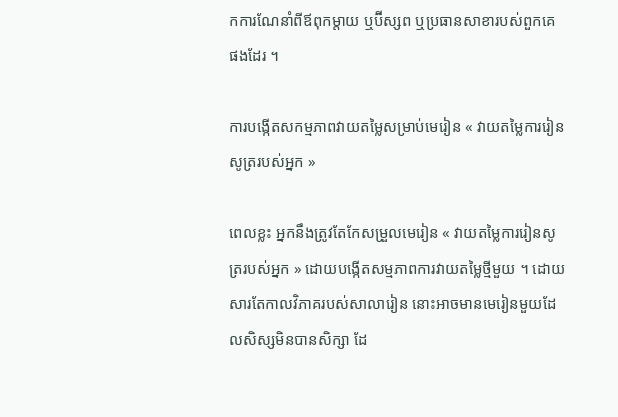កការណែនាំពីឪពុកម្តាយ ឬប៊ីស្សព ឬប្រធានសាខារបស់ពួកគេផងដែរ ។

ការបង្កើតសកម្មភាពវាយតម្លៃសម្រាប់មេរៀន « វាយតម្លៃការរៀនសូត្ររបស់អ្នក »

ពេលខ្លះ អ្នកនឹងត្រូវតែកែសម្រួលមេរៀន « វាយតម្លៃការរៀនសូត្ររបស់អ្នក » ដោយបង្កើតសម្មភាពការវាយតម្លៃថ្មីមួយ ។ ដោយសារតែកាលវិភាគរបស់សាលារៀន នោះអាចមានមេរៀនមួយដែលសិស្សមិនបានសិក្សា ដែ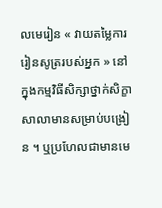លមេរៀន « វាយតម្លៃការរៀនសូត្ររបស់អ្នក » នៅក្នុងកម្មវិធីសិក្សាថ្នាក់សិក្ខាសាលាមានសម្រាប់បង្រៀន ។ ឬប្រហែលជាមានមេ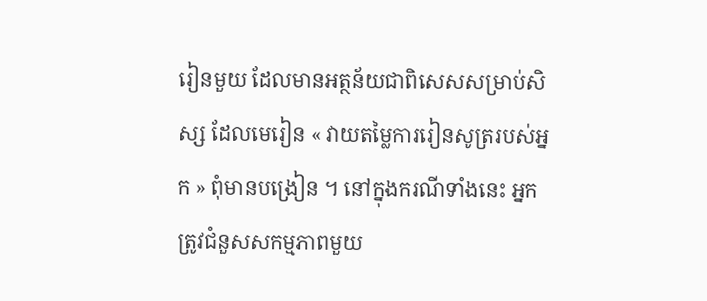រៀនមួយ ដែលមានអត្ថន័យជាពិសេសសម្រាប់សិស្ស ដែលមេរៀន « វាយតម្លៃការរៀនសូត្ររបស់អ្នក » ពុំមានបង្រៀន ។ នៅក្នុងករណីទាំងនេះ អ្នកត្រូវជំនួសសកម្មភាពមួយ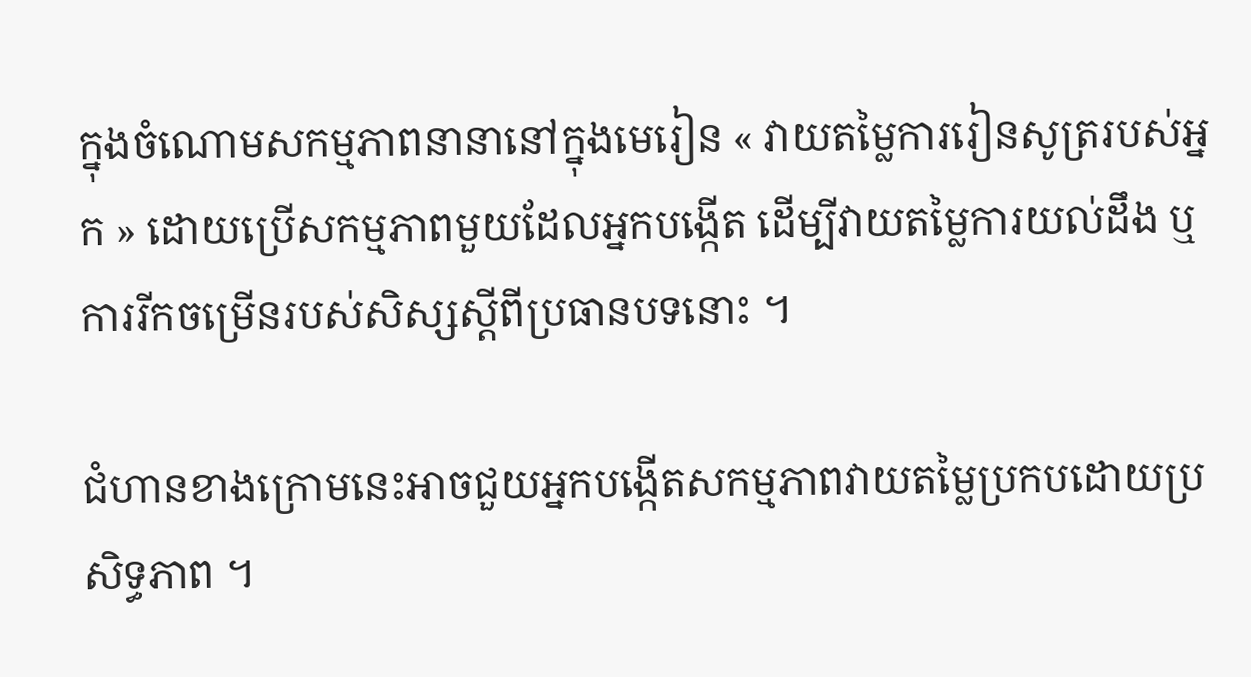ក្នុងចំណោមសកម្មភាពនានានៅក្នុងមេរៀន « វាយតម្លៃការរៀនសូត្ររបស់អ្នក » ដោយប្រើសកម្មភាពមួយដែលអ្នកបង្កើត ដើម្បីវាយតម្លៃការយល់ដឹង ឬការរីកចម្រើនរបស់សិស្សស្តីពីប្រធានបទនោះ ។

ជំហានខាងក្រោមនេះអាចជួយអ្នកបង្កើតសកម្មភាពវាយតម្លៃប្រកបដោយប្រសិទ្ធភាព ។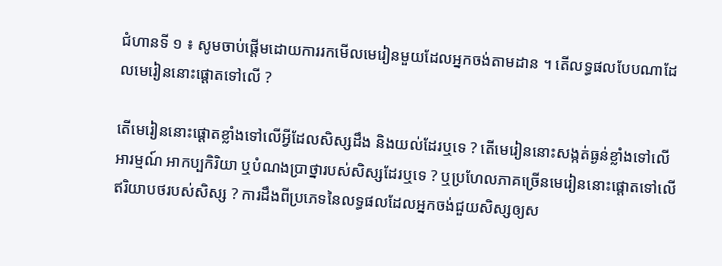ជំហានទី ១ ៖ សូមចាប់ផ្តើមដោយការរកមើលមេរៀនមួយដែលអ្នកចង់តាមដាន ។ តើលទ្ធផលបែបណាដែលមេរៀននោះផ្តោតទៅលើ ?

តើមេរៀននោះផ្តោតខ្លាំងទៅលើអ្វីដែលសិស្សដឹង និងយល់ដែរឬទេ ? តើមេរៀននោះសង្កត់ធ្ងន់ខ្លាំងទៅលើអារម្មណ៍ អាកប្បកិរិយា ឬបំណងប្រាថ្នារបស់សិស្សដែរឬទេ ? ឬប្រហែលភាគច្រើនមេរៀននោះផ្តោតទៅលើឥរិយាបថរបស់សិស្ស ? ការដឹងពីប្រភេទនៃលទ្ធផលដែលអ្នកចង់ជួយសិស្សឲ្យស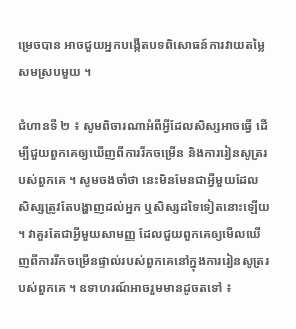ម្រេចបាន អាចជួយអ្នកបង្កើតបទពិសោធន៍ការវាយតម្លៃសមស្របមួយ ។

ជំហានទី ២ ៖ សូមពិចារណាអំពីអ្វីដែលសិស្សអាចធ្វើ ដើម្បីជួយពួកគេឲ្យឃើញពីការរីកចម្រើន និងការរៀនសូត្ររបស់ពួកគេ ។ សូមចងចាំថា នេះមិនមែនជាអ្វីមួយដែលសិស្សត្រូវតែបង្ហាញដល់អ្នក ឬសិស្សដទៃទៀតនោះឡើយ ។ វាគួរតែជាអ្វីមួយសាមញ្ញ ដែលជួយពួកគេឲ្យមើលឃើញពីការរីកចម្រើនផ្ទាល់របស់ពួកគេនៅក្នុងការរៀនសូត្ររបស់ពួកគេ ។ ឧទាហរណ៍អាចរួមមានដូចតទៅ ៖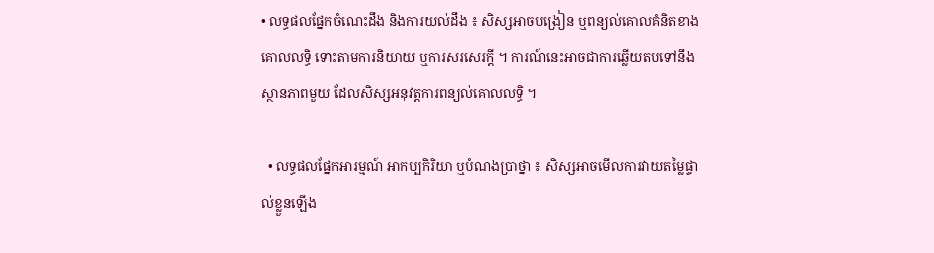• លទ្ធផលផ្នែកចំណេះដឹង និងការយល់ដឹង ៖ សិស្សអាចបង្រៀន ឬពន្យល់គោលគំនិតខាងគោលលទ្ធិ ទោះតាមការនិយាយ ឬការសរសេរក្តី ។ ការណ៍នេះអាចជាការឆ្លើយតបទៅនឹងស្ថានភាពមួយ ដែលសិស្សអនុវត្តការពន្យល់គោលលទ្ធិ ។

  • លទ្ធផលផ្នែកអារម្មណ៍ អាកប្បកិរិយា ឬបំណងប្រាថ្នា ៖ សិស្សអាចមើលការវាយតម្លៃផ្ទាល់ខ្លួនឡើង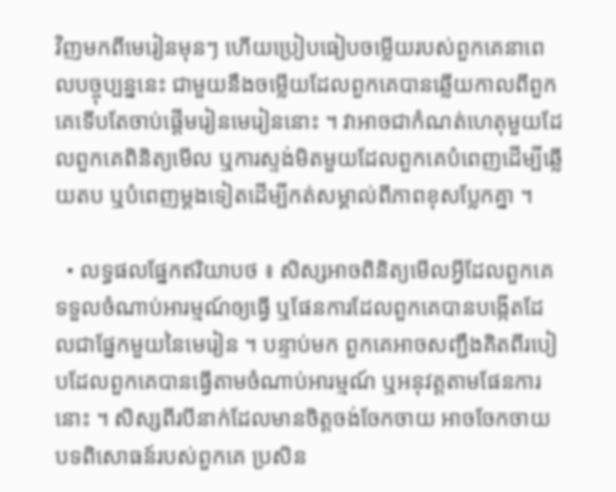វិញមកពីមេរៀនមុនៗ ហើយប្រៀបធៀបចម្លើយរបស់ពួកគេនាពេលបច្ចុប្បន្ននេះ ជាមួយនឹងចម្លើយដែលពួកគេបានឆ្លើយកាលពីពួកគេទើបតែចាប់ផ្តើមរៀនមេរៀននោះ ។ វាអាចជាកំណត់ហេតុមួយដែលពួកគេពិនិត្យមើល ឬការស្ទង់មិតមួយដែលពួកគេបំពេញដើម្បីឆ្លើយតប ឬបំពេញម្តងទៀតដើម្បីកត់សម្គាល់ពីភាពខុសប្លែកគ្នា ។

  • លទ្ធផលផ្នែកឥរិយាបថ ៖ សិស្សអាចពិនិត្យមើលអ្វីដែលពួកគេទទួលចំណាប់អារម្មណ៍ឲ្យធ្វើ ឬផែនការដែលពួកគេបានបង្កើតដែលជាផ្នែកមួយនៃមេរៀន ។ បន្ទាប់មក ពួកគេអាចសញ្ជឹងគិតពីរបៀបដែលពួកគេបានធ្វើតាមចំណាប់អារម្មណ៍ ឬអនុវត្តតាមផែនការនោះ ។ សិស្សពីរបីនាក់ដែលមានចិត្តចង់ចែកចាយ អាចចែកចាយបទពិសោធន៍របស់ពួកគេ ប្រសិន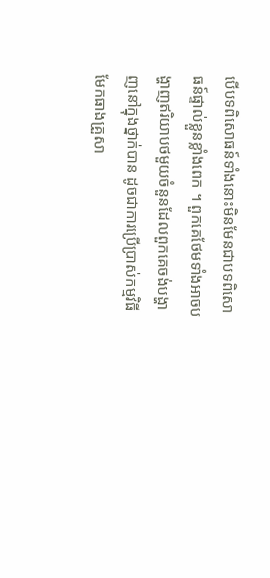បើបទពិសោធន៍ទាំងនោះមិនមែនជាបទពិសោធន៍ផ្ទាល់ខ្លួនខ្លាំងពេក ។ ពួកគេថែមទាំងអាចបង្ហាញឥរិយាបថមួយចំនួនដែលពួកគេចង់បង្ហាញនៅក្នុងថ្នាក់បាន ដូចជាការប្រើប្រាស់កម្មវិធីមែកធាងគ្រួសា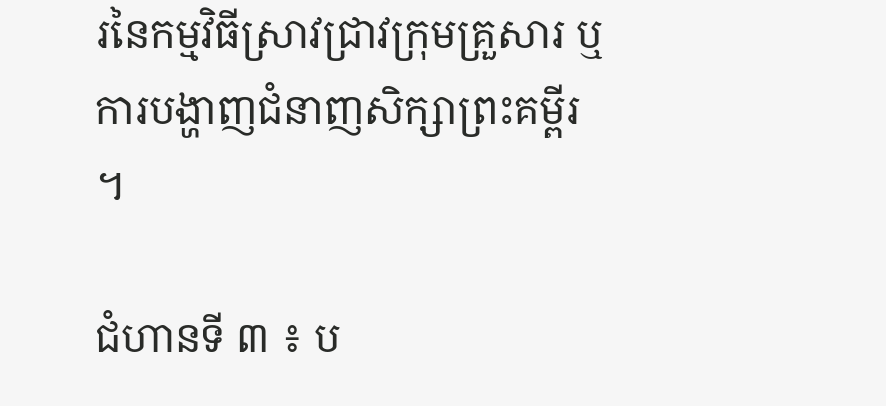រនៃកម្មវិធីស្រាវជ្រាវក្រុមគ្រួសារ ឬការបង្ហាញជំនាញសិក្សាព្រះគម្ពីរ ។

ជំហានទី ៣ ៖ ប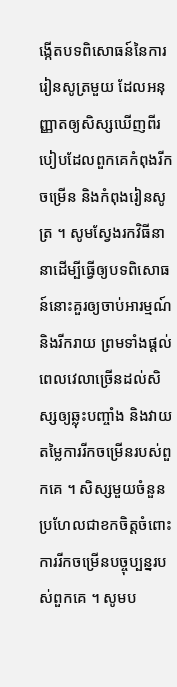ង្កើតបទពិសោធន៍នៃការរៀនសូត្រមួយ ដែលអនុញ្ញាតឲ្យសិស្សឃើញពីរបៀបដែលពួកគេកំពុងរីកចម្រើន និងកំពុងរៀនសូត្រ ។ សូមស្វែងរកវិធីនានាដើម្បីធ្វើឲ្យបទពិសោធន៍នោះគួរឲ្យចាប់អារម្មណ៍ និងរីករាយ ព្រមទាំងផ្តល់ពេលវេលាច្រើនដល់សិស្សឲ្យឆ្លុះបញ្ចាំង និងវាយតម្លៃការរីកចម្រើនរបស់ពួកគេ ។ សិស្សមួយចំនួនប្រហែលជាខកចិត្តចំពោះការរីកចម្រើនបច្ចុប្បន្នរបស់ពួកគេ ។ សូមប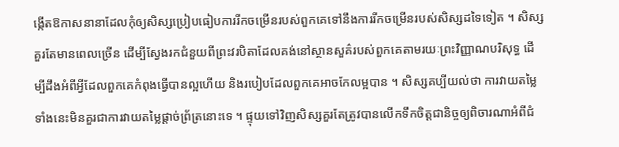ង្កើតឱកាសនានាដែលកុំឲ្យសិស្សប្រៀបធៀបការរីកចម្រើនរបស់ពួកគេទៅនឹងការរីកចម្រើនរបស់សិស្សដទៃទៀត ។ សិស្សគួរតែមានពេលច្រើន ដើម្បីស្វែងរកជំនួយពីព្រះវរបិតាដែលគង់នៅស្ថានសួគ៌របស់ពួកគេតាមរយៈព្រះវិញ្ញាណបរិសុទ្ធ ដើម្បីដឹងអំពីអ្វីដែលពួកគេកំពុងធ្វើបានល្អហើយ និងរបៀបដែលពួកគេអាចកែលម្អបាន ។ សិស្សគប្បីយល់ថា ការវាយតម្លៃទាំងនេះមិនគួរជាការវាយតម្លៃផ្តាច់ព្រ័ត្រនោះទេ ។ ផ្ទុយទៅវិញសិស្សគួរតែត្រូវបានលើកទឹកចិត្តជានិច្ចឲ្យពិចារណាអំពីជំ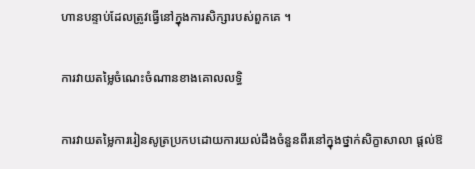ហានបន្ទាប់ដែលត្រូវធ្វើនៅក្នុងការសិក្សារបស់ពួកគេ ។

ការវាយតម្លៃចំណេះចំណានខាងគោលលទ្ធិ

ការវាយតម្លៃការរៀនសូត្រប្រកបដោយការយល់ដឹងចំនួនពីរនៅក្នុងថ្នាក់សិក្ខាសាលា ផ្តល់ឱ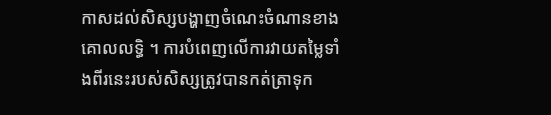កាសដល់សិស្សបង្ហាញចំណេះចំណានខាងគោលលទ្ធិ ។ ការបំពេញលើការវាយតម្លៃទាំងពីរនេះរបស់សិស្សត្រូវបានកត់ត្រាទុក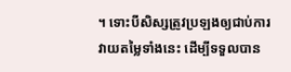។ ទោះបីសិស្សត្រូវប្រឡងឲ្យជាប់ការវាយតម្លៃទាំងនេះ ដើម្បីទទួលបាន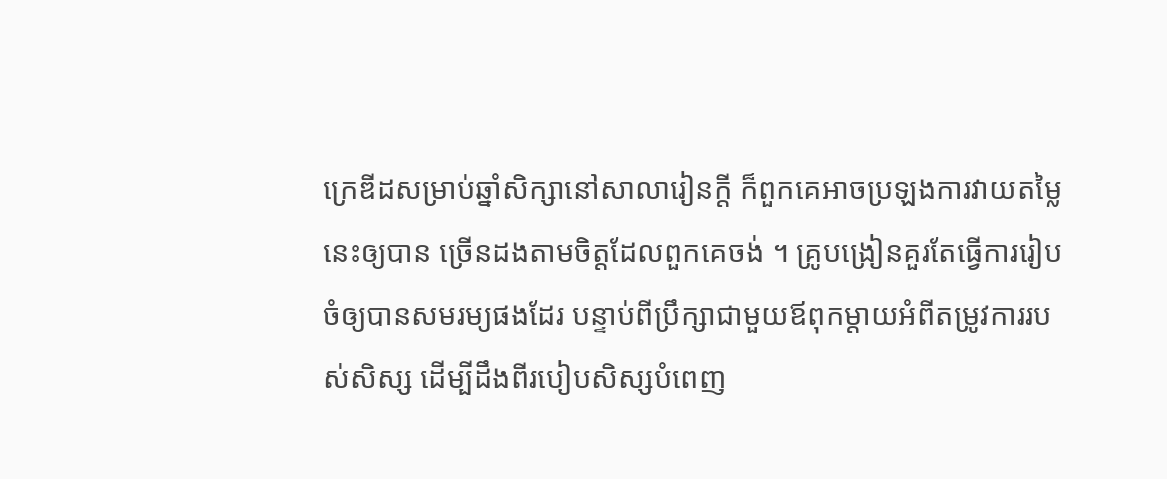ក្រេឌីដសម្រាប់ឆ្នាំសិក្សានៅសាលារៀនក្តី ក៏ពួកគេអាចប្រឡងការវាយតម្លៃនេះឲ្យបាន ច្រើនដងតាមចិត្តដែលពួកគេចង់ ។ គ្រូបង្រៀនគួរតែធ្វើការរៀបចំឲ្យបានសមរម្យផងដែរ បន្ទាប់ពីប្រឹក្សាជាមួយឪពុកម្តាយអំពីតម្រូវការរបស់សិស្ស ដើម្បីដឹងពីរបៀបសិស្សបំពេញ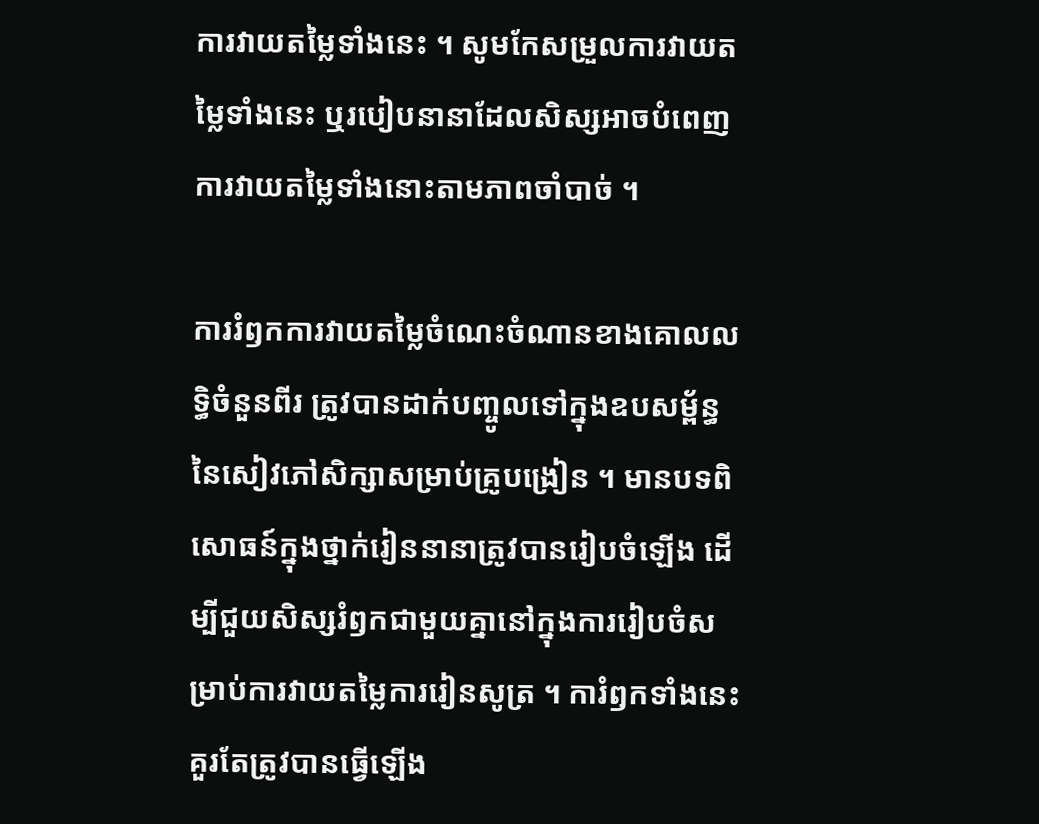ការវាយតម្លៃទាំងនេះ ។ សូមកែសម្រួលការវាយតម្លៃទាំងនេះ ឬរបៀបនានាដែលសិស្សអាចបំពេញការវាយតម្លៃទាំងនោះតាមភាពចាំបាច់ ។

ការរំឭកការវាយតម្លៃចំណេះចំណានខាងគោលលទ្ធិចំនួនពីរ ត្រូវបានដាក់បញ្ចូលទៅក្នុងឧបសម្ព័ន្ធនៃសៀវភៅសិក្សាសម្រាប់គ្រូបង្រៀន ។ មានបទពិសោធន៍ក្នុងថ្នាក់រៀននានាត្រូវបានរៀបចំឡើង ដើម្បីជួយសិស្សរំឭកជាមួយគ្នានៅក្នុងការរៀបចំសម្រាប់ការវាយតម្លៃការរៀនសូត្រ ។ ការំឭកទាំងនេះគួរតែត្រូវបានធ្វើឡើង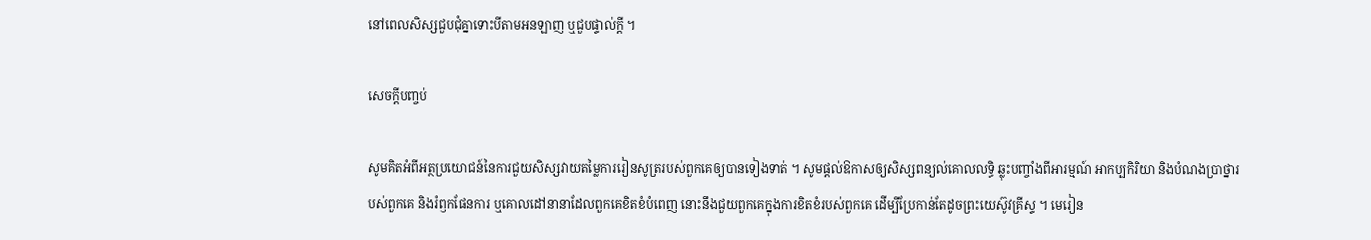នៅពេលសិស្សជួបជុំគ្នាទោះបីតាមអនឡាញ ឬជួបផ្ទាល់ក្តី ។

សេចក្ដីបញ្ចប់

សូមគិតអំពីអត្ថប្រយោជន៍នៃការជួយសិស្សវាយតម្លៃការរៀនសូត្ររបស់ពួកគេឲ្យបានទៀងទាត់ ។ សូមផ្តល់ឱកាសឲ្យសិស្សពន្យល់គោលលទ្ធិ ឆ្លុះបញ្ចាំងពីអារម្មណ៍ អាកប្បកិរិយា និងបំណងប្រាថ្នារបស់ពួកគេ និងរំឭកផែនការ ឬគោលដៅនានាដែលពួកគេខិតខំបំពេញ នោះនឹងជួយពួកគេក្នុងការខិតខំរបស់ពួកគេ ដើម្បីប្រែកាន់តែដូចព្រះយេស៊ូវគ្រីស្ទ ។ មេរៀន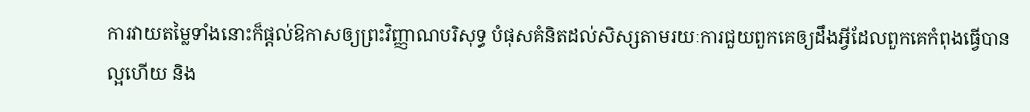ការវាយតម្លៃទាំងនោះក៏ផ្តល់ឱកាសឲ្យព្រះវិញ្ញាណបរិសុទ្ធ បំផុសគំនិតដល់សិស្សតាមរយៈការជួយពួកគេឲ្យដឹងអ្វីដែលពួកគេកំពុងធ្វើបានល្អហើយ និង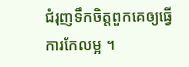ជំរុញទឹកចិត្តពួកគេឲ្យធ្វើការកែលម្អ ។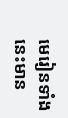មេរៀនទាំងនេះមាន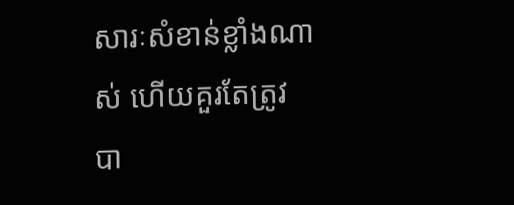សារៈសំខាន់ខ្លាំងណាស់ ហើយគួរតែត្រូវបា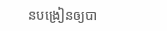នបង្រៀនឲ្យបា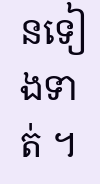នទៀងទាត់ ។